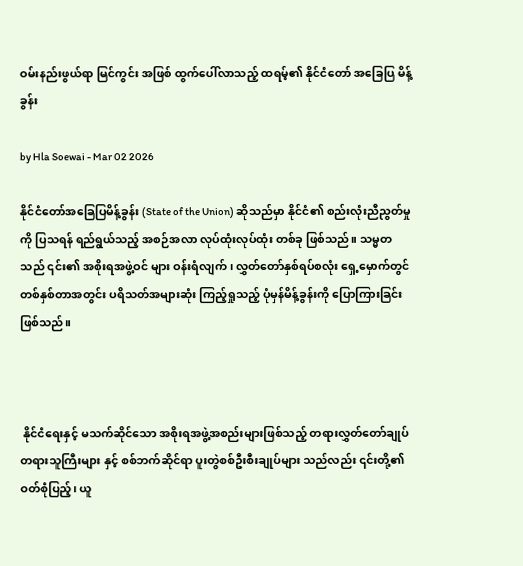ဝမ်းနည်းဖွယ်ရာ မြင်ကွင်း အဖြစ် ထွက်ပေါ်လာသည့် ထရမ့်၏ နိုင်ငံတော် အခြေပြ မိန့်ခွန်း

by Hla Soewai - Mar 02 2026

နိုင်ငံတော်အခြေပြမိန့်ခွန်း (State of the Union) ဆိုသည်မှာ နိုင်ငံ၏ စည်းလုံးညီညွတ်မှုကို ပြသရန် ရည်ရွယ်သည့် အစဉ်အလာ လုပ်ထုံးလုပ်ထုံး တစ်ခု ဖြစ်သည်။ သမ္မတသည် ၎င်း၏ အစိုးရအဖွဲ့ဝင် များ ဝန်းရံလျက်၊ လွှတ်တော်နှစ်ရပ်စလုံး ရှေ့မှောက်တွင် တစ်နှစ်တာအတွင်း ပရိသတ်အများဆုံး ကြည့်ရှုသည့် ပုံမှန်မိန့်ခွန်းကို ပြောကြားခြင်း ဖြစ်သည်။



 နိုင်ငံရေးနှင့် မသက်ဆိုင်သော အစိုးရအဖွဲ့အစည်းများဖြစ်သည့် တရားလွှတ်တော်ချုပ် တရားသူကြီးများ နှင့် စစ်ဘက်ဆိုင်ရာ ပူးတွဲစစ်ဦးစီးချုပ်များ သည်လည်း ၎င်းတို့၏ ဝတ်စုံပြည့်၊ ယူ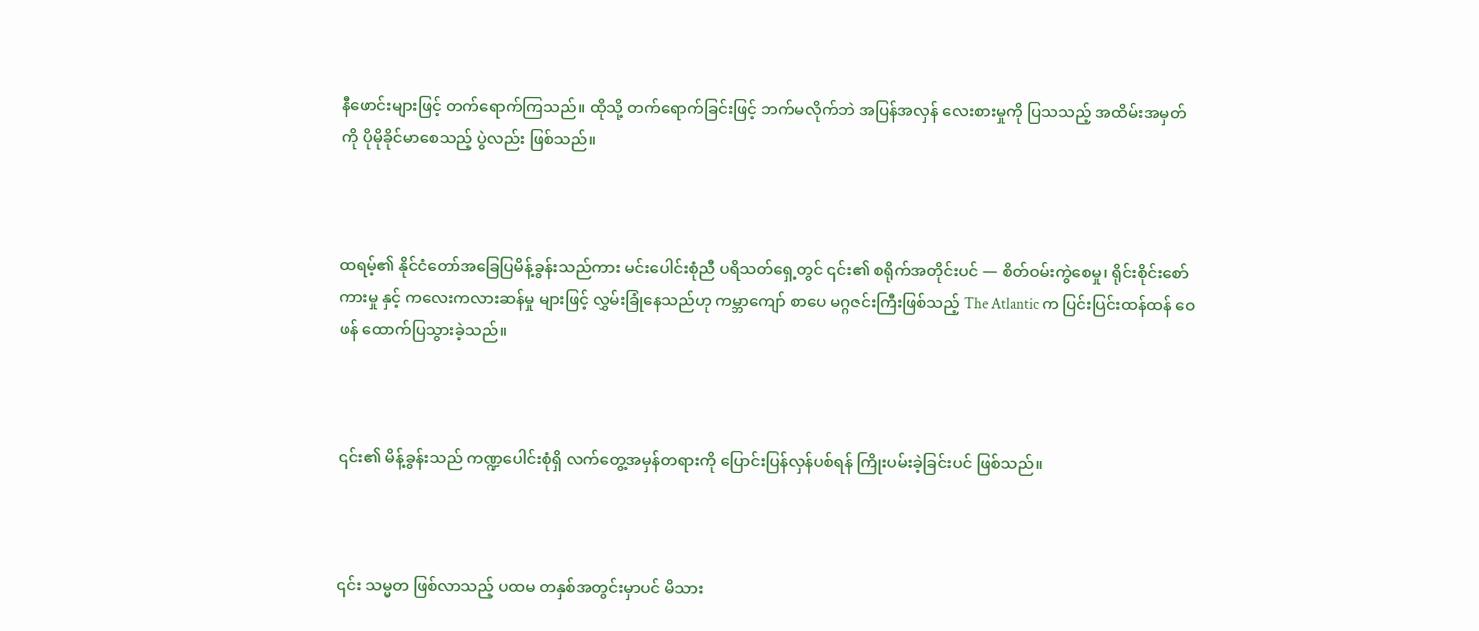နီဖောင်းများဖြင့် တက်ရောက်ကြသည်။ ထိုသို့ တက်ရောက်ခြင်းဖြင့် ဘက်မလိုက်ဘဲ အပြန်အလှန် လေးစားမှုကို ပြသသည့် အထိမ်းအမှတ် ကို ပိုမိုခိုင်မာစေသည့် ပွဲလည်း ဖြစ်သည်။



ထရမ့်၏ နိုင်ငံတော်အခြေပြမိန့်ခွန်းသည်ကား မင်းပေါင်းစုံညီ ပရိသတ်ရှေ့တွင် ၎င်း၏ စရိုက်အတိုင်းပင် — စိတ်ဝမ်းကွဲစေမှု၊ ရိုင်းစိုင်းစော်ကားမှု နှင့် ကလေးကလားဆန်မှု များဖြင့် လွှမ်းခြုံနေသည်ဟု ကမ္ဘာကျော် စာပေ မဂ္ဂဇင်းကြီးဖြစ်သည့် The Atlantic က ပြင်းပြင်းထန်ထန် ဝေဖန် ထောက်ပြသွားခဲ့သည်။



၎င်း၏ မိန့်ခွန်းသည် ကဏ္ဍပေါင်းစုံရှိ လက်တွေ့အမှန်တရားကို ပြောင်းပြန်လှန်ပစ်ရန် ကြိုးပမ်းခဲ့ခြင်းပင် ဖြစ်သည်။



၎င်း သမ္မတ ဖြစ်လာသည့် ပထမ တနှစ်အတွင်းမှာပင် မိသား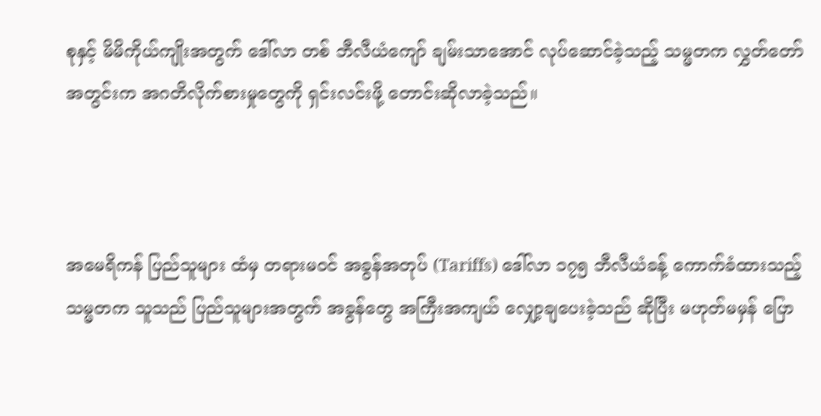စုနှင့် မိမိကိုယ်ကျိုးအတွက် ဒေါ်လာ တစ် ဘီလီယံကျော် ချမ်းသာအောင် လုပ်ဆောင်ခဲ့သည့် သမ္မတက လွှတ်တော်အတွင်းက အဂတိလိုက်စားမှုတွေကို ရှင်းလင်းဖို့ တောင်းဆိုလာခဲ့သည်။



အမေရိကန် ပြည်သူများ ထံမှ တရားမဝင် အခွန်အတုပ် (Tariffs) ဒေါ်လာ ၁၇၅ ဘီလီယံခန့် ကောက်ခံထားသည့် သမ္မတက သူသည် ပြည်သူများအတွက် အခွန်တွေ အကြီးအကျယ် လျှော့ချပေးခဲ့သည် ဆိုပြီး မဟုတ်မမှန် ပြော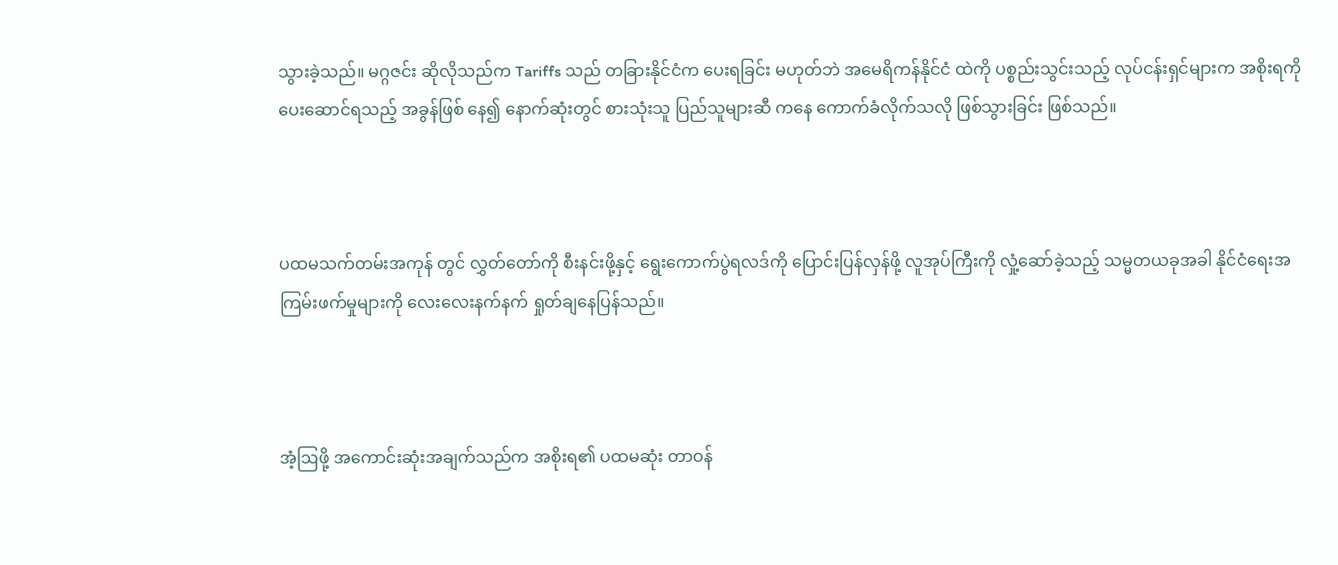သွားခဲ့သည်။ မဂ္ဂဇင်း ဆိုလိုသည်က Tariffs သည် တခြားနိုင်ငံက ပေးရခြင်း မဟုတ်ဘဲ အမေရိကန်နိုင်ငံ ထဲကို ပစ္စည်းသွင်းသည့် လုပ်ငန်းရှင်များက အစိုးရကို ပေးဆောင်ရသည့် အခွန်ဖြစ် နေ၍ နောက်ဆုံးတွင် စားသုံးသူ ပြည်သူများဆီ ကနေ ကောက်ခံလိုက်သလို ဖြစ်သွားခြင်း ဖြစ်သည်။



ပထမသက်တမ်းအကုန် တွင် လွှတ်တော်ကို စီးနင်းဖို့နှင့် ရွေးကောက်ပွဲရလဒ်ကို ပြောင်းပြန်လှန်ဖို့ လူအုပ်ကြီးကို လှုံ့ဆော်ခဲ့သည့် သမ္မတယခုအခါ နိုင်ငံရေးအကြမ်းဖက်မှုများကို လေးလေးနက်နက် ရှုတ်ချနေပြန်သည်။



အံ့ဩဖို့ အကောင်းဆုံးအချက်သည်က အစိုးရ၏ ပထမဆုံး တာဝန်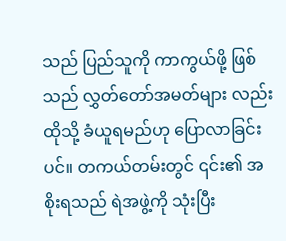သည် ပြည်သူကို ကာကွယ်ဖို့ ဖြစ်သည် လွှတ်တော်အမတ်များ လည်း ထိုသို့ ခံယူရမည်ဟု ပြောလာခြင်းပင်။ တကယ်တမ်းတွင် ၎င်း၏ အစိုးရသည် ရဲအဖွဲ့ကို သုံးပြီး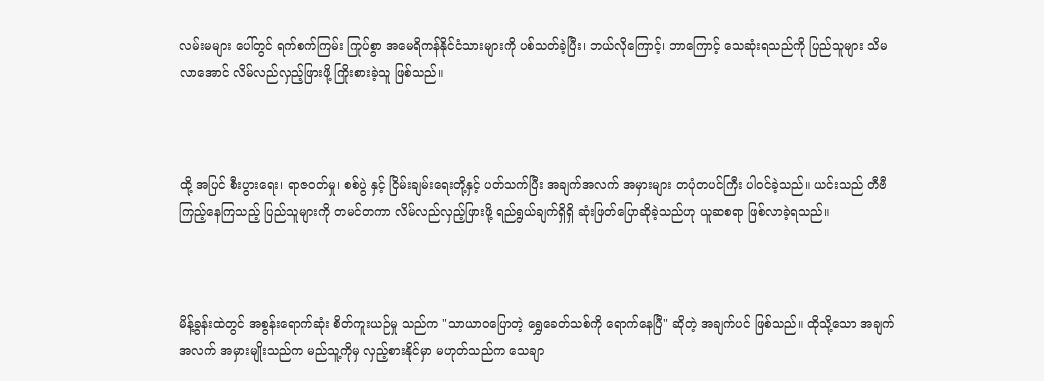လမ်းမများ ပေါ်တွင် ရက်စက်ကြမ်း ကြုပ်စွာ အမေရိကန်နိုင်ငံသားများကို ပစ်သတ်ခဲ့ပြီး၊ ဘယ်လိုကြောင့်၊ ဘာကြောင့် သေဆုံးရသည်ကို ပြည်သူများ သိမလာအောင် လိမ်လည်လှည့်ဖြားဖို့ ကြိုးစားခဲ့သူ ဖြစ်သည်။



ထို့ အပြင် စီးပွားရေး၊ ရာဇဝတ်မှု၊ စစ်ပွဲ နှင့် ငြိမ်းချမ်းရေးတို့နှင့် ပတ်သက်ပြီး အချက်အလက် အမှားများ တပုံတပင်ကြီး ပါဝင်ခဲ့သည်။ ယင်းသည် တီဗီကြည့်နေကြသည့် ပြည်သူများကို တမင်တကာ လိမ်လည်လှည့်ဖြားဖို့ ရည်ရွယ်ချက်ရှိရှိ ဆုံးဖြတ်ပြောဆိုခဲ့သည်ဟု ယူဆစရာ ဖြစ်လာခဲ့ရသည်။



မိန့်ခွန်းထဲတွင် အစွန်းရောက်ဆုံး စိတ်ကူးယဉ်မှု သည်က "သာယာဝပြောတဲ့ ရွှေခေတ်သစ်ကို ရောက်နေပြီ" ဆိုတဲ့ အချက်ပင် ဖြစ်သည်။ ထိုသို့သော အချက်အလက် အမှားမျိုးသည်က မည်သူ့ကိုမှ လှည့်စားနိုင်မှာ မဟုတ်သည်က သေချာ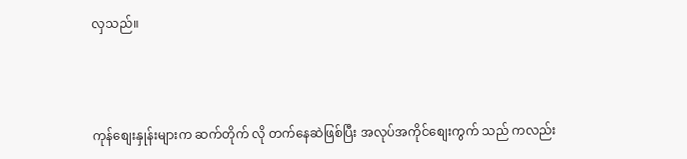လှသည်။



ကုန်စျေးနှုန်းများက ဆက်တိုက် လို တက်နေဆဲဖြစ်ပြီး အလုပ်အကိုင်စျေးကွက် သည် ကလည်း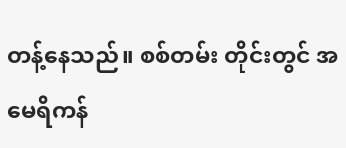တန့်နေသည်။ စစ်တမ်း တိုင်းတွင် အမေရိကန်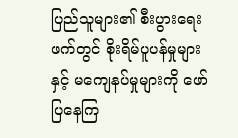ပြည်သူများ၏ စီးပွားရေးဖက်တွင် စိုးရိမ်ပူပန်မှုများ နှင့် မကျေနပ်မှုများကို ဖော်ပြနေကြ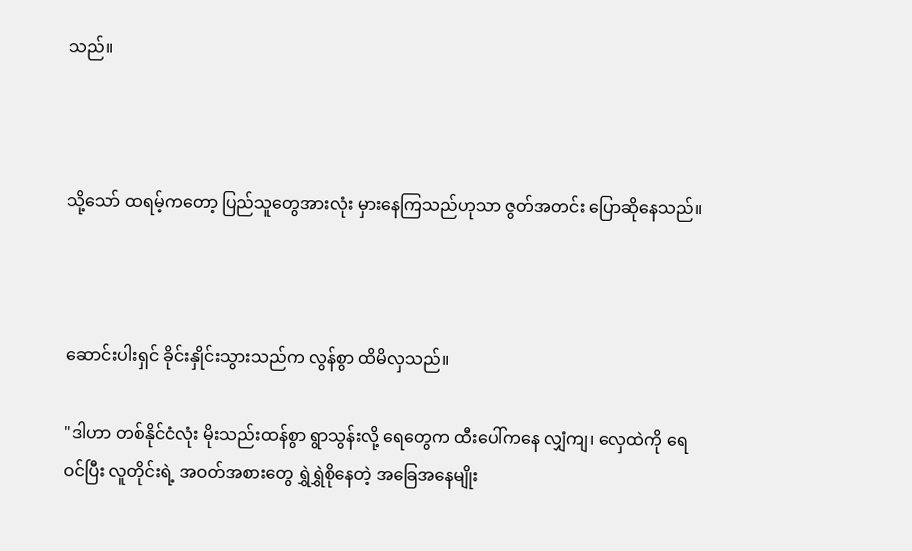သည်။



သို့သော် ထရမ့်ကတော့ ပြည်သူတွေအားလုံး မှားနေကြသည်ဟုသာ ဇွတ်အတင်း ပြောဆိုနေသည်။



ဆောင်းပါးရှင် ခိုင်းနှိုင်းသွားသည်က လွန်စွာ ထိမိလှသည်။

"ဒါဟာ တစ်နိုင်ငံလုံး မိုးသည်းထန်စွာ ရွာသွန်းလို့ ရေတွေက ထီးပေါ်ကနေ လျှံကျ၊ လှေထဲကို ရေဝင်ပြီး လူတိုင်းရဲ့ အဝတ်အစားတွေ ရွှဲရွှဲစိုနေတဲ့ အခြေအနေမျိုး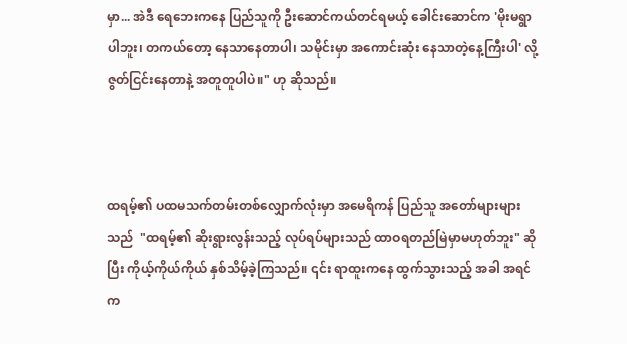မှာ... အဲဒီ ရေဘေးကနေ ပြည်သူကို ဦးဆောင်ကယ်တင်ရမယ့် ခေါင်းဆောင်က 'မိုးမရွာပါဘူး၊ တကယ်တော့ နေသာနေတာပါ၊ သမိုင်းမှာ အကောင်းဆုံး နေသာတဲ့နေ့ကြီးပါ' လို့ ဇွတ်ငြင်းနေတာနဲ့ အတူတူပါပဲ။" ဟု ဆိုသည်။



ထရမ့်၏ ပထမသက်တမ်းတစ်လျှောက်လုံးမှာ အမေရိကန် ပြည်သူ အတော်များများသည်  "ထရမ့်၏ ဆိုးရွားလွန်းသည့် လုပ်ရပ်များသည် ထာဝရတည်မြဲမှာမဟုတ်ဘူး" ဆိုပြီး ကိုယ့်ကိုယ်ကိုယ် နှစ်သိမ့်ခဲ့ကြသည်။ ၎င်း ရာထူးကနေ ထွက်သွားသည့် အခါ အရင်က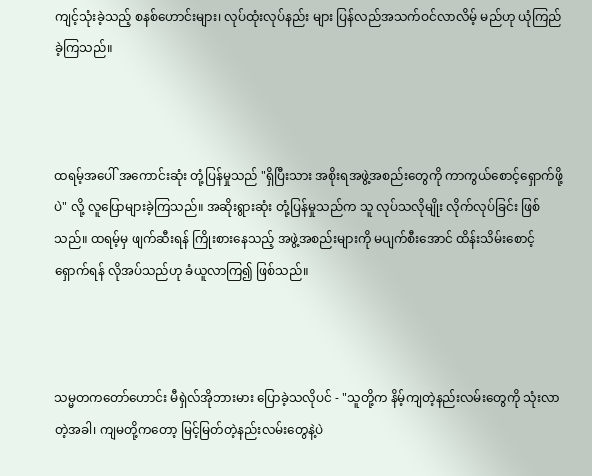ကျင့်သုံးခဲ့သည့် စနစ်ဟောင်းများ၊ လုပ်ထုံးလုပ်နည်း များ ပြန်လည်အသက်ဝင်လာလိမ့် မည်ဟု ယုံကြည်ခဲ့ကြသည်။



ထရမ့်အပေါ် အကောင်းဆုံး တုံ့ပြန်မှုသည် "ရှိပြီးသား အစိုးရအဖွဲ့အစည်းတွေကို ကာကွယ်စောင့်ရှောက်ဖို့ပဲ" လို့ လူပြောများခဲ့ကြသည်။ အဆိုးရွားဆုံး တုံ့ပြန်မှုသည်က သူ လုပ်သလိုမျိုး လိုက်လုပ်ခြင်း ဖြစ်သည်။ ထရမ့်မှ ဖျက်ဆီးရန် ကြိုးစားနေသည့် အဖွဲ့အစည်းများကို မပျက်စီးအောင် ထိန်းသိမ်းစောင့်ရှောက်ရန် လိုအပ်သည်ဟု ခံယူလာကြ၍ ဖြစ်သည်။



သမ္မတကတော်ဟောင်း မီရှဲလ်အိုဘားမား ပြောခဲ့သလိုပင် - "သူတို့က နိမ့်ကျတဲ့နည်းလမ်းတွေကို သုံးလာတဲ့အခါ၊ ကျမတို့ကတော့ မြင့်မြတ်တဲ့နည်းလမ်းတွေနဲ့ပဲ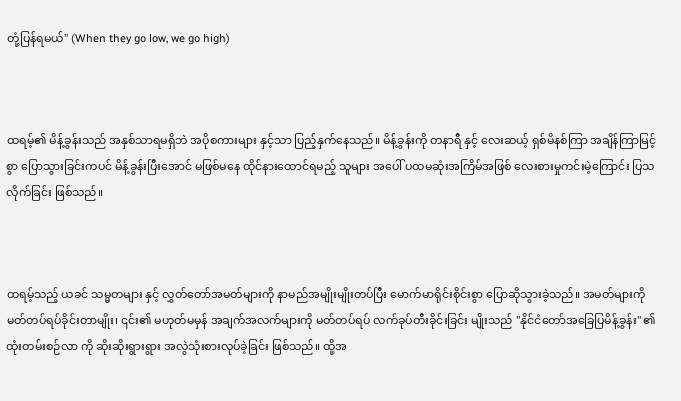တုံ့ပြန်ရမယ်" (When they go low, we go high)



ထရမ့်၏ မိန့်ခွန်းသည် အနှစ်သာရမရှိဘဲ အပိုစကားများ နှင့်သာ ပြည့်နှက်နေသည်။ မိန့်ခွန်းကို တနာရီ နှင့် လေးဆယ့် ရှစ်မိနစ်ကြာ အချိန်ကြာမြင့်စွာ ပြောသွားခြင်းကပင် မိန့်ခွန်းပြီးအောင် မဖြစ်မနေ ထိုင်နားထောင်ရမည့် သူများ အပေါ် ပထမဆုံးအကြိမ်အဖြစ် လေးစားမှုကင်းမဲ့ကြောင်း ပြသလိုက်ခြင်း ဖြစ်သည်။



ထရမ့်သည့် ယခင် သမ္မတများ နှင့် လွှတ်တော်အမတ်များကို နာမည်အမျိုးမျိုးတပ်ပြီး မောက်မာရိုင်းစိုင်းစွာ ပြောဆိုသွားခဲ့သည်။ အမတ်များကို မတ်တပ်ရပ်ခိုင်းတာမျိုး၊ ၎င်း၏ မဟုတ်မမှန် အချက်အလက်များကို မတ်တပ်ရပ် လက်ခုပ်တီးခိုင်းခြင်း မျိုးသည် "နိုင်ငံတော်အခြေပြမိန့်ခွန်း" ၏ ထုံးတမ်းစဉ်လာ ကို ဆိုးဆိုးရွားရွား အလွဲသုံးစားလုပ်ခဲ့ခြင်း ဖြစ်သည်။ ထို့အ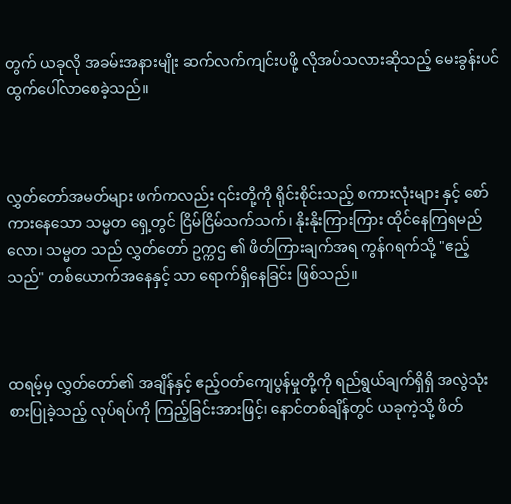တွက် ယခုလို အခမ်းအနားမျိုး ဆက်လက်ကျင်းပဖို့ လိုအပ်သလားဆိုသည့် မေးခွန်းပင် ထွက်ပေါ်လာစေခဲ့သည်။



လွှတ်တော်အမတ်များ ဖက်ကလည်း ၎င်းတို့ကို ရိုင်းစိုင်းသည့် စကားလုံးများ နှင့် စော်ကားနေသော သမ္မတ ရှေ့တွင် ငြိမ်ငြိမ်သက်သက်၊ နိုးနိုးကြားကြား ထိုင်နေကြရမည် လော၊ သမ္မတ သည် လွှတ်တော် ဥက္ကဌ ၏ ဖိတ်ကြားချက်အရ ကွန်ဂရက်သို့ "ဧည့်သည်" တစ်ယောက်အနေနှင့် သာ ရောက်ရှိနေခြင်း ဖြစ်သည်။



ထရမ့်မှ လွှတ်တော်၏ အချိန်နှင့် ဧည့်ဝတ်ကျေပွန်မှုတို့ကို ရည်ရွယ်ချက်ရှိရှိ အလွဲသုံးစားပြုခဲ့သည့် လုပ်ရပ်ကို ကြည့်ခြင်းအားဖြင့်၊ နောင်တစ်ချိန်တွင် ယခုကဲ့သို့ ဖိတ်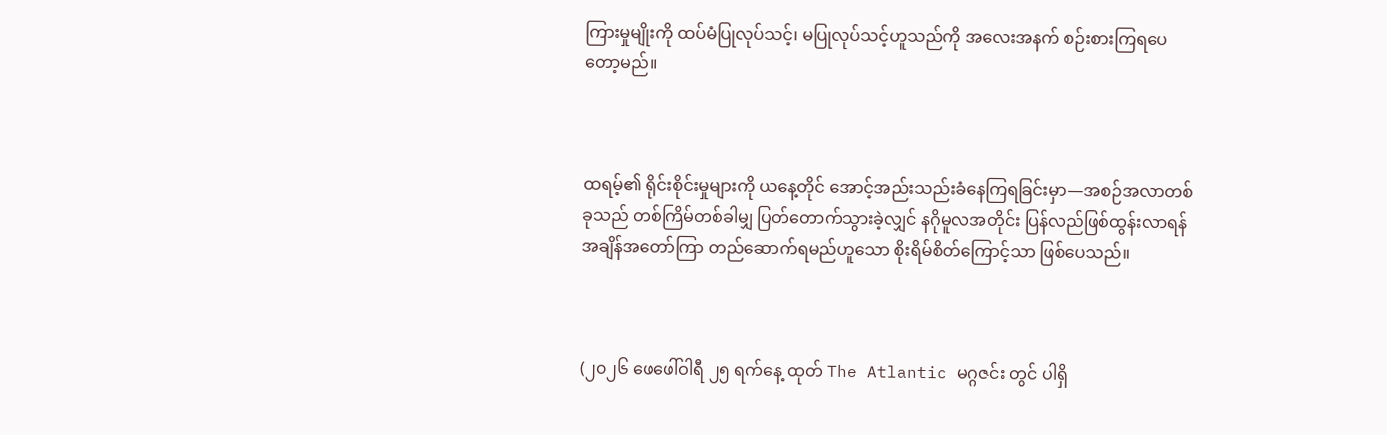ကြားမှုမျိုးကို ထပ်မံပြုလုပ်သင့်၊ မပြုလုပ်သင့်ဟူသည်ကို အလေးအနက် စဉ်းစားကြရပေတော့မည်။



ထရမ့်၏ ရိုင်းစိုင်းမှုများကို ယနေ့တိုင် အောင့်အည်းသည်းခံနေကြရခြင်းမှာ—အစဉ်အလာတစ်ခုသည် တစ်ကြိမ်တစ်ခါမျှ ပြတ်တောက်သွားခဲ့လျှင် နဂိုမူလအတိုင်း ပြန်လည်ဖြစ်ထွန်းလာရန် အချိန်အတော်ကြာ တည်ဆောက်ရမည်ဟူသော စိုးရိမ်စိတ်ကြောင့်သာ ဖြစ်ပေသည်။



(၂၀၂၆ ဖေဖေါ်ဝါရီ ၂၅ ရက်နေ့ ထုတ် The Atlantic မဂ္ဂဇင်း တွင် ပါရှိ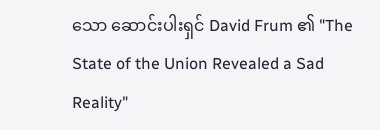သော ဆောင်းပါးရှင် David Frum ၏ "The State of the Union Revealed a Sad Reality"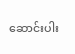ဆောင်းပါး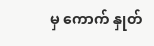မှ ကောက် နှုတ်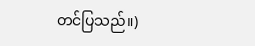တင်ပြသည်။)